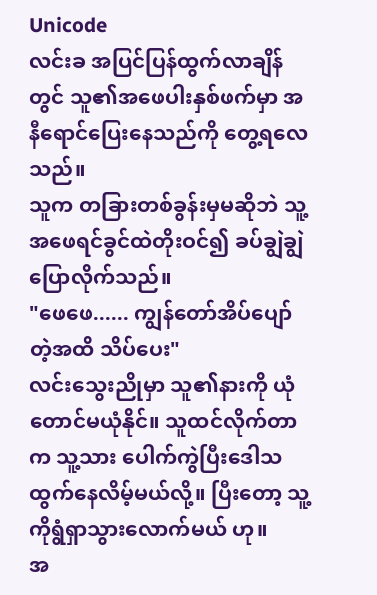Unicode
လင်းခ အပြင်ပြန်ထွက်လာချိန်တွင် သူ၏အဖေပါးနှစ်ဖက်မှာ အနီရောင်ပြေးနေသည်ကို တွေ့ရလေသည်။
သူက တခြားတစ်ခွန်းမှမဆိုဘဲ သူ့အဖေရင်ခွင်ထဲတိုးဝင်၍ ခပ်ချွဲချွဲပြောလိုက်သည်။
"ဖေဖေ...... ကျွန်တော်အိပ်ပျော်တဲ့အထိ သိပ်ပေး"
လင်းသွေးညိုမှာ သူ၏နားကို ယုံတောင်မယုံနိုင်။ သူထင်လိုက်တာက သူ့သား ပေါက်ကွဲပြီးဒေါသထွက်နေလိမ့်မယ်လို့။ ပြီးတော့ သူ့ကိုရွံရှာသွားလောက်မယ် ဟု။
အ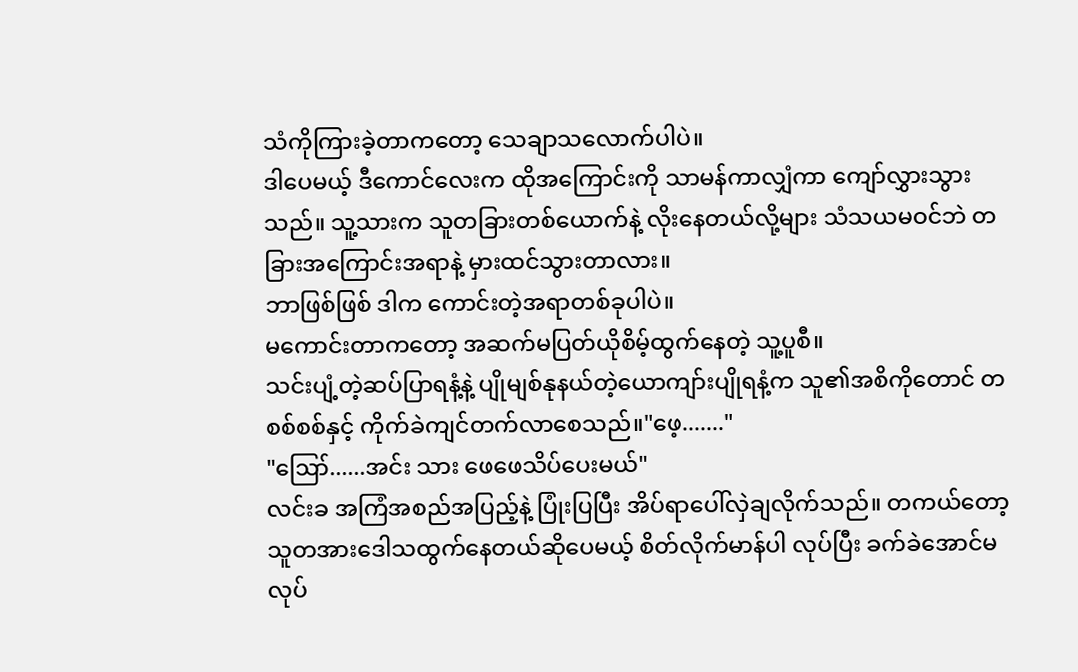သံကိုကြားခဲ့တာကတော့ သေချာသလောက်ပါပဲ။
ဒါပေမယ့် ဒီကောင်လေးက ထိုအကြောင်းကို သာမန်ကာလျှံကာ ကျော်လွှားသွားသည်။ သူ့သားက သူတခြားတစ်ယောက်နဲ့ လိုးနေတယ်လို့များ သံသယမဝင်ဘဲ တခြားအကြောင်းအရာနဲ့ မှားထင်သွားတာလား။
ဘာဖြစ်ဖြစ် ဒါက ကောင်းတဲ့အရာတစ်ခုပါပဲ။
မကောင်းတာကတော့ အဆက်မပြတ်ယိုစိမ့်ထွက်နေတဲ့ သူ့ပူစီ။
သင်းပျံ့တဲ့ဆပ်ပြာရနံ့နဲ့ ပျိုမျစ်နုနယ်တဲ့ယောကျာ်းပျိုရနံ့က သူ၏အစိကိုတောင် တစစ်စစ်နှင့် ကိုက်ခဲကျင်တက်လာစေသည်။"ဖေ့......."
"ဪ......အင်း သား ဖေဖေသိပ်ပေးမယ်"
လင်းခ အကြံအစည်အပြည့်နဲ့ ပြုံးပြပြီး အိပ်ရာပေါ်လှဲချလိုက်သည်။ တကယ်တော့ သူတအားဒေါသထွက်နေတယ်ဆိုပေမယ့် စိတ်လိုက်မာန်ပါ လုပ်ပြီး ခက်ခဲအောင်မလုပ်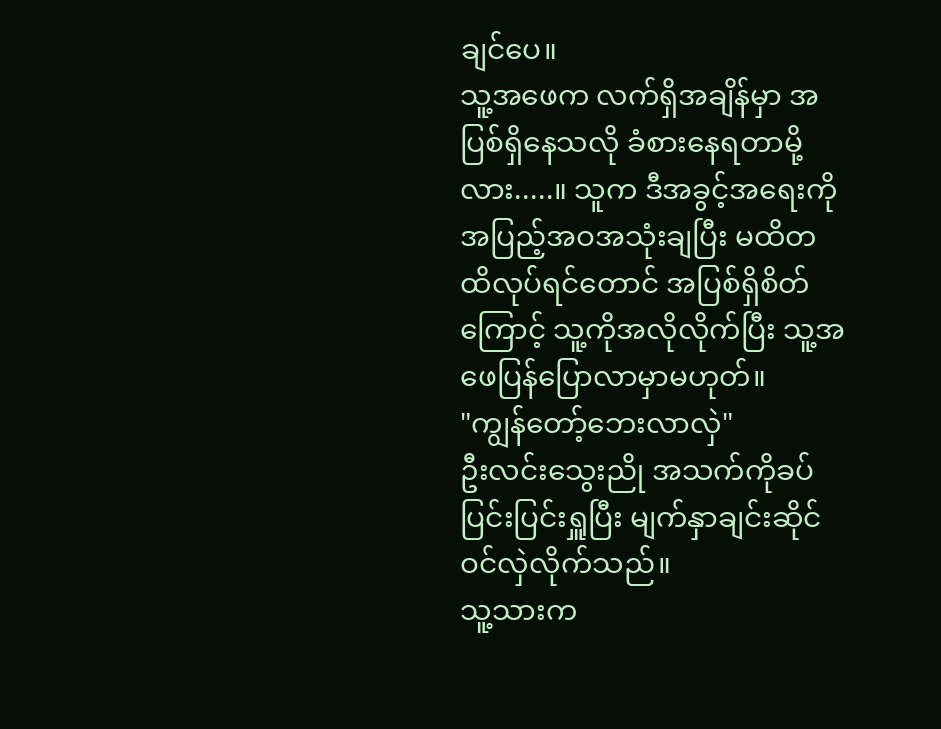ချင်ပေ။
သူ့အဖေက လက်ရှိအချိန်မှာ အပြစ်ရှိနေသလို ခံစားနေရတာမို့လား.....။ သူက ဒီအခွင့်အရေးကို အပြည့်အဝအသုံးချပြီး မထိတထိလုပ်ရင်တောင် အပြစ်ရှိစိတ်ကြောင့် သူ့ကိုအလိုလိုက်ပြီး သူ့အဖေပြန်ပြောလာမှာမဟုတ်။
"ကျွန်တော့်ဘေးလာလှဲ"
ဦးလင်းသွေးညို အသက်ကိုခပ်ပြင်းပြင်းရှူပြီး မျက်နှာချင်းဆိုင်ဝင်လှဲလိုက်သည်။
သူ့သားက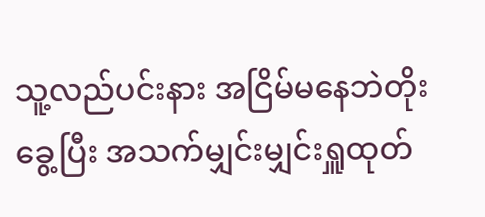သူ့လည်ပင်းနား အငြိမ်မနေဘဲတိုးခွေ့ပြီး အသက်မျှင်းမျှင်းရှူထုတ်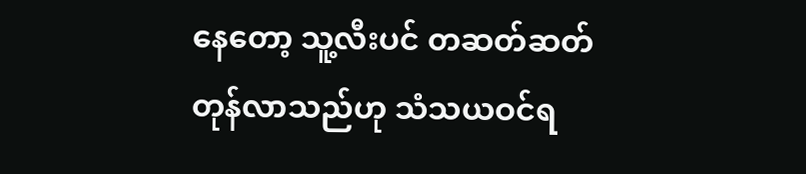နေတော့ သူ့လီးပင် တဆတ်ဆတ်တုန်လာသည်ဟု သံသယဝင်ရ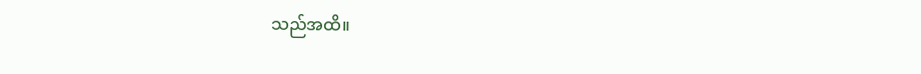သည်အထိ။